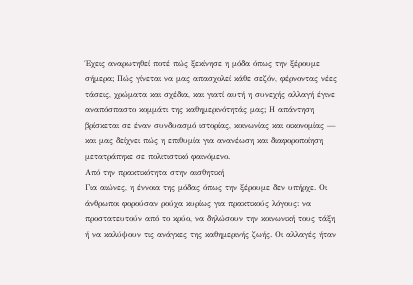Έχεις αναρωτηθεί ποτέ πώς ξεκίνησε η μόδα όπως την ξέρουμε σήμερα; Πώς γίνεται να μας απασχολεί κάθε σεζόν, φέρνοντας νέες τάσεις, χρώματα και σχέδια, και γιατί αυτή η συνεχής αλλαγή έγινε αναπόσπαστο κομμάτι της καθημερινότητάς μας; Η απάντηση βρίσκεται σε έναν συνδυασμό ιστορίας, κοινωνίας και οικονομίας — και μας δείχνει πώς η επιθυμία για ανανέωση και διαφοροποίηση μετατράπηκε σε πολιτιστικό φαινόμενο.
Από την πρακτικότητα στην αισθητική
Για αιώνες, η έννοια της μόδας όπως την ξέρουμε δεν υπήρχε. Οι άνθρωποι φορούσαν ρούχα κυρίως για πρακτικούς λόγους: να προστατευτούν από το κρύο, να δηλώσουν την κοινωνική τους τάξη ή να καλύψουν τις ανάγκες της καθημερινής ζωής. Οι αλλαγές ήταν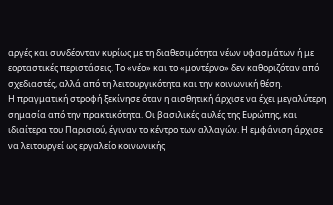αργές και συνδέονταν κυρίως με τη διαθεσιμότητα νέων υφασμάτων ή με εορταστικές περιστάσεις. Το «νέο» και το «μοντέρνο» δεν καθοριζόταν από σχεδιαστές, αλλά από τη λειτουργικότητα και την κοινωνική θέση.
Η πραγματική στροφή ξεκίνησε όταν η αισθητική άρχισε να έχει μεγαλύτερη σημασία από την πρακτικότητα. Οι βασιλικές αυλές της Ευρώπης, και ιδιαίτερα του Παρισιού, έγιναν το κέντρο των αλλαγών. Η εμφάνιση άρχισε να λειτουργεί ως εργαλείο κοινωνικής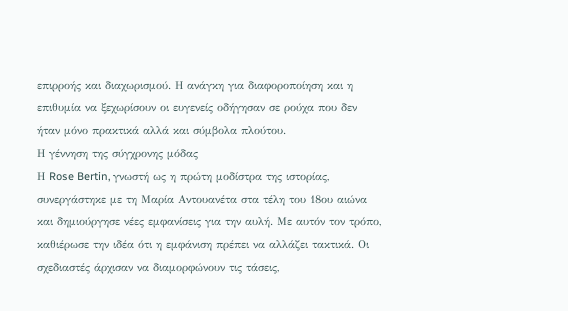επιρροής και διαχωρισμού. Η ανάγκη για διαφοροποίηση και η επιθυμία να ξεχωρίσουν οι ευγενείς οδήγησαν σε ρούχα που δεν ήταν μόνο πρακτικά αλλά και σύμβολα πλούτου.
Η γέννηση της σύγχρονης μόδας
Η Rose Bertin, γνωστή ως η πρώτη μοδίστρα της ιστορίας, συνεργάστηκε με τη Μαρία Αντουανέτα στα τέλη του 18ου αιώνα και δημιούργησε νέες εμφανίσεις για την αυλή. Με αυτόν τον τρόπο, καθιέρωσε την ιδέα ότι η εμφάνιση πρέπει να αλλάζει τακτικά. Οι σχεδιαστές άρχισαν να διαμορφώνουν τις τάσεις,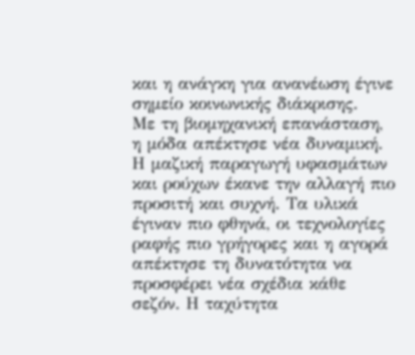και η ανάγκη για ανανέωση έγινε σημείο κοινωνικής διάκρισης.
Με τη βιομηχανική επανάσταση, η μόδα απέκτησε νέα δυναμική. Η μαζική παραγωγή υφασμάτων και ρούχων έκανε την αλλαγή πιο προσιτή και συχνή. Τα υλικά έγιναν πιο φθηνά, οι τεχνολογίες ραφής πιο γρήγορες και η αγορά απέκτησε τη δυνατότητα να προσφέρει νέα σχέδια κάθε σεζόν. Η ταχύτητα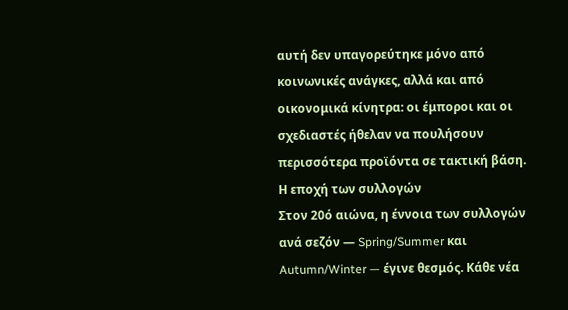αυτή δεν υπαγορεύτηκε μόνο από κοινωνικές ανάγκες, αλλά και από οικονομικά κίνητρα: οι έμποροι και οι σχεδιαστές ήθελαν να πουλήσουν περισσότερα προϊόντα σε τακτική βάση.
Η εποχή των συλλογών
Στον 20ό αιώνα, η έννοια των συλλογών ανά σεζόν — Spring/Summer και Autumn/Winter — έγινε θεσμός. Κάθε νέα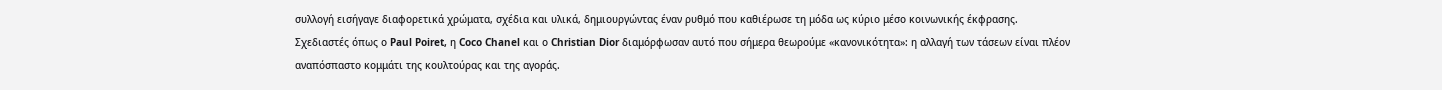συλλογή εισήγαγε διαφορετικά χρώματα, σχέδια και υλικά, δημιουργώντας έναν ρυθμό που καθιέρωσε τη μόδα ως κύριο μέσο κοινωνικής έκφρασης. Σχεδιαστές όπως ο Paul Poiret, η Coco Chanel και ο Christian Dior διαμόρφωσαν αυτό που σήμερα θεωρούμε «κανονικότητα»: η αλλαγή των τάσεων είναι πλέον αναπόσπαστο κομμάτι της κουλτούρας και της αγοράς.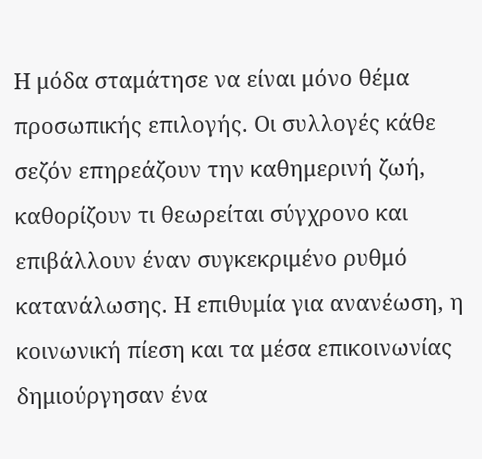Η μόδα σταμάτησε να είναι μόνο θέμα προσωπικής επιλογής. Οι συλλογές κάθε σεζόν επηρεάζουν την καθημερινή ζωή, καθορίζουν τι θεωρείται σύγχρονο και επιβάλλουν έναν συγκεκριμένο ρυθμό κατανάλωσης. Η επιθυμία για ανανέωση, η κοινωνική πίεση και τα μέσα επικοινωνίας δημιούργησαν ένα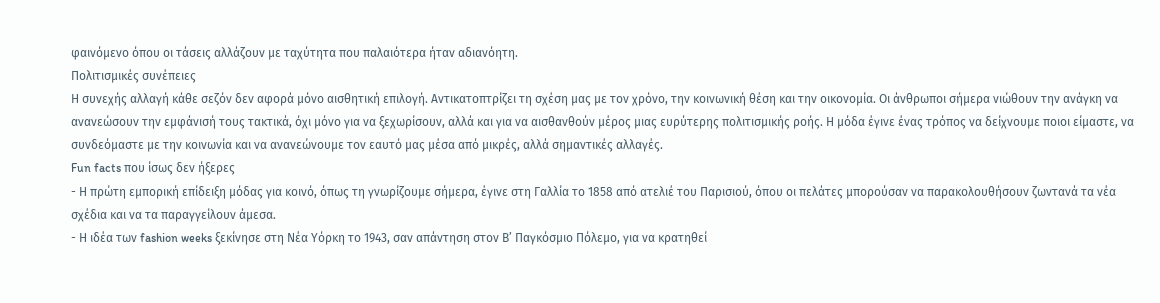φαινόμενο όπου οι τάσεις αλλάζουν με ταχύτητα που παλαιότερα ήταν αδιανόητη.
Πολιτισμικές συνέπειες
Η συνεχής αλλαγή κάθε σεζόν δεν αφορά μόνο αισθητική επιλογή. Αντικατοπτρίζει τη σχέση μας με τον χρόνο, την κοινωνική θέση και την οικονομία. Οι άνθρωποι σήμερα νιώθουν την ανάγκη να ανανεώσουν την εμφάνισή τους τακτικά, όχι μόνο για να ξεχωρίσουν, αλλά και για να αισθανθούν μέρος μιας ευρύτερης πολιτισμικής ροής. Η μόδα έγινε ένας τρόπος να δείχνουμε ποιοι είμαστε, να συνδεόμαστε με την κοινωνία και να ανανεώνουμε τον εαυτό μας μέσα από μικρές, αλλά σημαντικές αλλαγές.
Fun facts που ίσως δεν ήξερες
- Η πρώτη εμπορική επίδειξη μόδας για κοινό, όπως τη γνωρίζουμε σήμερα, έγινε στη Γαλλία το 1858 από ατελιέ του Παρισιού, όπου οι πελάτες μπορούσαν να παρακολουθήσουν ζωντανά τα νέα σχέδια και να τα παραγγείλουν άμεσα.
- Η ιδέα των fashion weeks ξεκίνησε στη Νέα Υόρκη το 1943, σαν απάντηση στον Β’ Παγκόσμιο Πόλεμο, για να κρατηθεί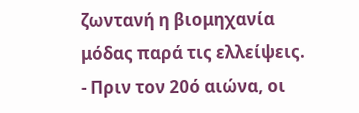ζωντανή η βιομηχανία μόδας παρά τις ελλείψεις.
- Πριν τον 20ό αιώνα, οι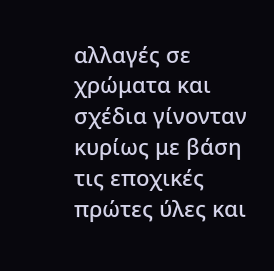αλλαγές σε χρώματα και σχέδια γίνονταν κυρίως με βάση τις εποχικές πρώτες ύλες και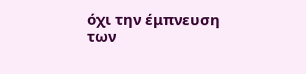όχι την έμπνευση των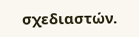σχεδιαστών.